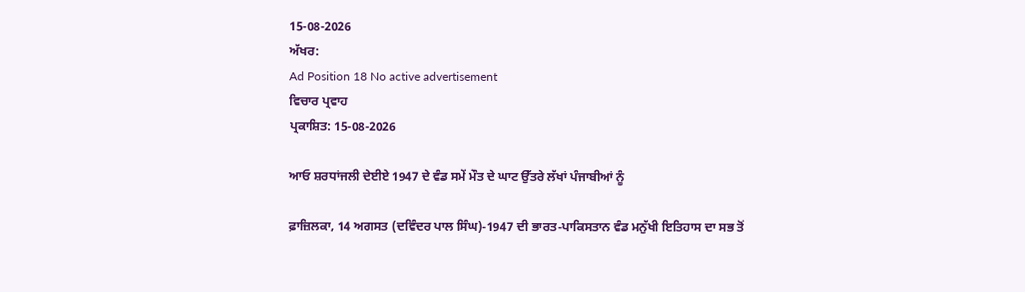15-08-2026
ਅੱਖਰ:
Ad Position 18 No active advertisement
ਵਿਚਾਰ ਪ੍ਰਵਾਹ
ਪ੍ਰਕਾਸ਼ਿਤ: 15-08-2026

ਆਓ ਸ਼ਰਧਾਂਜਲੀ ਦੇਈਏ 1947 ਦੇ ਵੰਡ ਸਮੇਂ ਮੌਤ ਦੇ ਘਾਟ ਉੱਤਰੇ ਲੱਖਾਂ ਪੰਜਾਬੀਆਂ ਨੂੰ

ਫ਼ਾਜ਼ਿਲਕਾ, 14 ਅਗਸਤ (ਦਵਿੰਦਰ ਪਾਲ ਸਿੰਘ)-1947 ਦੀ ਭਾਰਤ-ਪਾਕਿਸਤਾਨ ਵੰਡ ਮਨੁੱਖੀ ਇਤਿਹਾਸ ਦਾ ਸਭ ਤੋਂ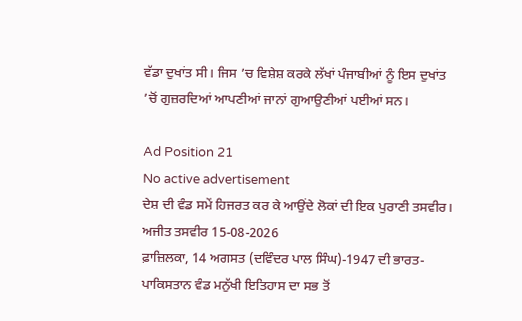ਵੱਡਾ ਦੁਖਾਂਤ ਸੀ। ਜਿਸ ’ਚ ਵਿਸ਼ੇਸ਼ ਕਰਕੇ ਲੱਖਾਂ ਪੰਜਾਬੀਆਂ ਨੂੰ ਇਸ ਦੁਖਾਂਤ ’ਚੋਂ ਗੁਜ਼ਰਦਿਆਂ ਆਪਣੀਆਂ ਜਾਨਾਂ ਗੁਆਉਣੀਆਂ ਪਈਆਂ ਸਨ।

Ad Position 21
No active advertisement
ਦੇਸ਼ ਦੀ ਵੰਡ ਸਮੇਂ ਹਿਜਰਤ ਕਰ ਕੇ ਆਉਂਦੇ ਲੋਕਾਂ ਦੀ ਇਕ ਪੁਰਾਣੀ ਤਸਵੀਰ। ਅਜੀਤ ਤਸਵੀਰ 15-08-2026
ਫ਼ਾਜ਼ਿਲਕਾ, 14 ਅਗਸਤ (ਦਵਿੰਦਰ ਪਾਲ ਸਿੰਘ)-1947 ਦੀ ਭਾਰਤ-ਪਾਕਿਸਤਾਨ ਵੰਡ ਮਨੁੱਖੀ ਇਤਿਹਾਸ ਦਾ ਸਭ ਤੋਂ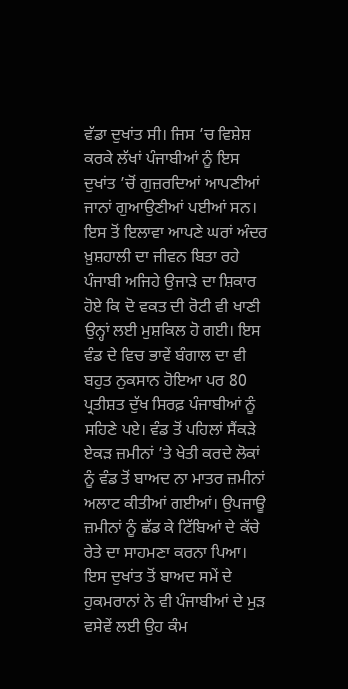ਵੱਡਾ ਦੁਖਾਂਤ ਸੀ। ਜਿਸ ’ਚ ਵਿਸ਼ੇਸ਼ ਕਰਕੇ ਲੱਖਾਂ ਪੰਜਾਬੀਆਂ ਨੂੰ ਇਸ ਦੁਖਾਂਤ ’ਚੋਂ ਗੁਜ਼ਰਦਿਆਂ ਆਪਣੀਆਂ ਜਾਨਾਂ ਗੁਆਉਣੀਆਂ ਪਈਆਂ ਸਨ। ਇਸ ਤੋਂ ਇਲਾਵਾ ਆਪਣੇ ਘਰਾਂ ਅੰਦਰ ਖ਼ੁਸ਼ਹਾਲੀ ਦਾ ਜੀਵਨ ਬਿਤਾ ਰਹੇ ਪੰਜਾਬੀ ਅਜਿਹੇ ਉਜਾੜੇ ਦਾ ਸ਼ਿਕਾਰ ਹੋਏ ਕਿ ਦੋ ਵਕਤ ਦੀ ਰੋਟੀ ਵੀ ਖਾਣੀ ਉਨ੍ਹਾਂ ਲਈ ਮੁਸ਼ਕਿਲ ਹੋ ਗਈ। ਇਸ ਵੰਡ ਦੇ ਵਿਚ ਭਾਵੇਂ ਬੰਗਾਲ ਦਾ ਵੀ ਬਹੁਤ ਨੁਕਸਾਨ ਹੋਇਆ ਪਰ 80 ਪ੍ਰਤੀਸ਼ਤ ਦੁੱਖ ਸਿਰਫ਼ ਪੰਜਾਬੀਆਂ ਨੂੰ ਸਹਿਣੇ ਪਏ। ਵੰਡ ਤੋਂ ਪਹਿਲਾਂ ਸੈਂਕੜੇ ਏਕੜ ਜ਼ਮੀਨਾਂ ’ਤੇ ਖੇਤੀ ਕਰਦੇ ਲੋਕਾਂ ਨੂੰ ਵੰਡ ਤੋਂ ਬਾਅਦ ਨਾ ਮਾਤਰ ਜ਼ਮੀਨਾਂ ਅਲਾਟ ਕੀਤੀਆਂ ਗਈਆਂ। ਉਪਜਾਊ ਜ਼ਮੀਨਾਂ ਨੂੰ ਛੱਡ ਕੇ ਟਿੱਬਿਆਂ ਦੇ ਕੱਚੇ ਰੇਤੇ ਦਾ ਸਾਹਮਣਾ ਕਰਨਾ ਪਿਆ। ਇਸ ਦੁਖਾਂਤ ਤੋਂ ਬਾਅਦ ਸਮੇਂ ਦੇ ਹੁਕਮਰਾਨਾਂ ਨੇ ਵੀ ਪੰਜਾਬੀਆਂ ਦੇ ਮੁੜ ਵਸੇਵੇਂ ਲਈ ਉਹ ਕੰਮ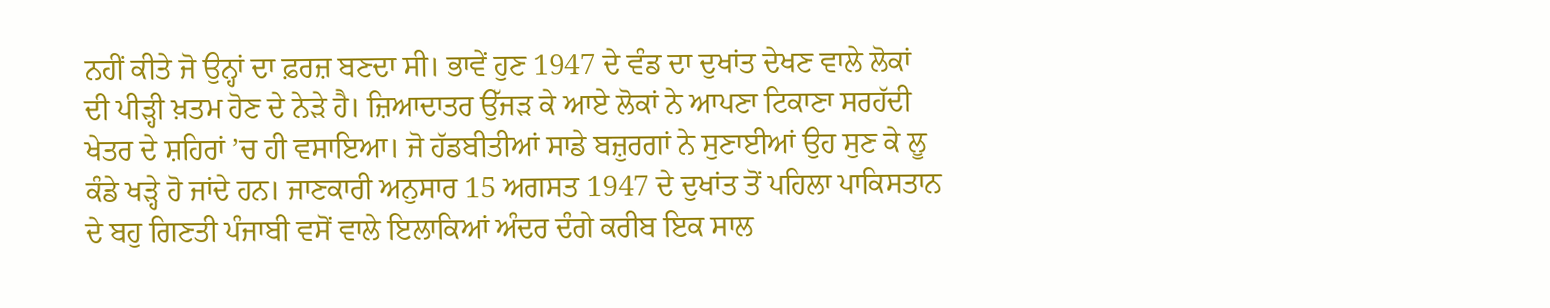ਨਹੀਂ ਕੀਤੇ ਜੋ ਉਨ੍ਹਾਂ ਦਾ ਫ਼ਰਜ਼ ਬਣਦਾ ਸੀ। ਭਾਵੇਂ ਹੁਣ 1947 ਦੇ ਵੰਡ ਦਾ ਦੁਖਾਂਤ ਦੇਖਣ ਵਾਲੇ ਲੋਕਾਂ ਦੀ ਪੀੜ੍ਹੀ ਖ਼ਤਮ ਹੋਣ ਦੇ ਨੇੜੇ ਹੈ। ਜ਼ਿਆਦਾਤਰ ਉੱਜੜ ਕੇ ਆਏ ਲੋਕਾਂ ਨੇ ਆਪਣਾ ਟਿਕਾਣਾ ਸਰਹੱਦੀ ਖੇਤਰ ਦੇ ਸ਼ਹਿਰਾਂ ’ਚ ਹੀ ਵਸਾਇਆ। ਜੋ ਹੱਡਬੀਤੀਆਂ ਸਾਡੇ ਬਜ਼ੁਰਗਾਂ ਨੇ ਸੁਣਾਈਆਂ ਉਹ ਸੁਣ ਕੇ ਲੂ ਕੰਡੇ ਖੜ੍ਹੇ ਹੋ ਜਾਂਦੇ ਹਨ। ਜਾਣਕਾਰੀ ਅਨੁਸਾਰ 15 ਅਗਸਤ 1947 ਦੇ ਦੁਖਾਂਤ ਤੋਂ ਪਹਿਲਾ ਪਾਕਿਸਤਾਨ ਦੇ ਬਹੁ ਗਿਣਤੀ ਪੰਜਾਬੀ ਵਸੋਂ ਵਾਲੇ ਇਲਾਕਿਆਂ ਅੰਦਰ ਦੰਗੇ ਕਰੀਬ ਇਕ ਸਾਲ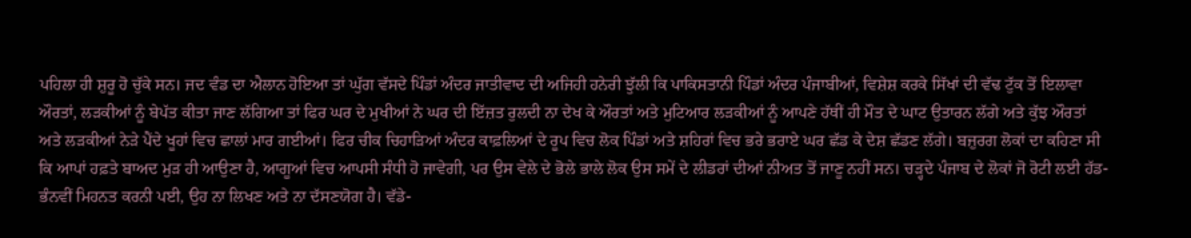ਪਹਿਲਾ ਹੀ ਸ਼ੁਰੂ ਹੋ ਚੁੱਕੇ ਸਨ। ਜਦ ਵੰਡ ਦਾ ਐਲਾਨ ਹੋਇਆ ਤਾਂ ਘੁੱਗ ਵੱਸਦੇ ਪਿੰਡਾਂ ਅੰਦਰ ਜਾਤੀਵਾਦ ਦੀ ਅਜਿਹੀ ਹਨੇਰੀ ਝੁੱਲੀ ਕਿ ਪਾਕਿਸਤਾਨੀ ਪਿੰਡਾਂ ਅੰਦਰ ਪੰਜਾਬੀਆਂ, ਵਿਸ਼ੇਸ਼ ਕਰਕੇ ਸਿੱਖਾਂ ਦੀ ਵੱਢ ਟੁੱਕ ਤੋਂ ਇਲਾਵਾ ਔਰਤਾਂ, ਲੜਕੀਆਂ ਨੂੰ ਬੇਪੱਤ ਕੀਤਾ ਜਾਣ ਲੱਗਿਆ ਤਾਂ ਫਿਰ ਘਰ ਦੇ ਮੁਖੀਆਂ ਨੇ ਘਰ ਦੀ ਇੱਜ਼ਤ ਰੁਲਦੀ ਨਾ ਦੇਖ ਕੇ ਔਰਤਾਂ ਅਤੇ ਮੁਟਿਆਰ ਲੜਕੀਆਂ ਨੂੰ ਆਪਣੇ ਹੱਥੀਂ ਹੀ ਮੌਤ ਦੇ ਘਾਟ ਉਤਾਰਨ ਲੱਗੇ ਅਤੇ ਕੁੱਝ ਔਰਤਾਂ ਅਤੇ ਲੜਕੀਆਂ ਨੇੜੇ ਪੈਂਦੇ ਖੂਹਾਂ ਵਿਚ ਛਾਲਾਂ ਮਾਰ ਗਈਆਂ। ਫਿਰ ਚੀਕ ਚਿਹਾੜਿਆਂ ਅੰਦਰ ਕਾਫ਼ਲਿਆਂ ਦੇ ਰੂਪ ਵਿਚ ਲੋਕ ਪਿੰਡਾਂ ਅਤੇ ਸ਼ਹਿਰਾਂ ਵਿਚ ਭਰੇ ਭਰਾਏ ਘਰ ਛੱਡ ਕੇ ਦੇਸ਼ ਛੱਡਣ ਲੱਗੇ। ਬਜ਼ੁਰਗ ਲੋਕਾਂ ਦਾ ਕਹਿਣਾ ਸੀ ਕਿ ਆਪਾਂ ਹਫ਼ਤੇ ਬਾਅਦ ਮੁੜ ਹੀ ਆਉਣਾ ਹੈ, ਆਗੂਆਂ ਵਿਚ ਆਪਸੀ ਸੰਧੀ ਹੋ ਜਾਵੇਗੀ, ਪਰ ਉਸ ਵੇਲੇ ਦੇ ਭੋਲੇ ਭਾਲੇ ਲੋਕ ਉਸ ਸਮੇਂ ਦੇ ਲੀਡਰਾਂ ਦੀਆਂ ਨੀਅਤ ਤੋਂ ਜਾਣੂ ਨਹੀਂ ਸਨ। ਚੜ੍ਹਦੇ ਪੰਜਾਬ ਦੇ ਲੋਕਾਂ ਜੋ ਰੋਟੀ ਲਈ ਹੱਡ-ਭੰਨਵੀਂ ਮਿਹਨਤ ਕਰਨੀ ਪਈ, ਉਹ ਨਾ ਲਿਖਣ ਅਤੇ ਨਾ ਦੱਸਣਯੋਗ ਹੈ। ਵੱਡੇ-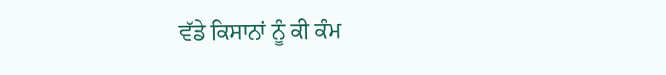ਵੱਡੇ ਕਿਸਾਨਾਂ ਨੂੰ ਕੀ ਕੰਮ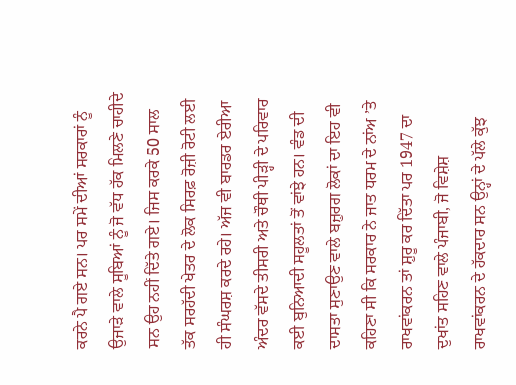ਕਰਨੇ ਪੈ ਗਏ ਸਨ। ਪਰ ਸਮੇਂ ਦੀਆਂ ਸਰਕਾਰਾਂ ਨੂੰ ਉਜਾੜੇ ਵਾਲੇ ਸੂਬਿਆਂ ਨੂੰ ਜੋ ਵੱਧ ਹੱਕ ਮਿਲਣੇ ਚਾਹੀਦੇ ਸਨ ਉਹ ਨਹੀਂ ਦਿੱਤੇ ਗਏ। ਜਿਸ ਕਰਕੇ 50 ਸਾਲ ਤੱਕ ਸਰਹੱਦੀ ਖੇਤਰ ਦੇ ਲੋਕ ਸਿਰਫ਼ ਰੋਜ਼ੀ ਰੋਟੀ ਲਈ ਹੀ ਸੰਘਰਸ਼ ਕਰਦੇ ਰਹੇ। ਅੱਜ ਵੀ ਬਾਰਡਰ ਏਰੀਆ ਅੰਦਰ ਵੱਸਦੇ ਤੀਸਰੀ ਅਤੇ ਚੌਥੀ ਪੀੜ੍ਹੀ ਦੇ ਪਰਿਵਾਰ ਕਈ ਬੁਨਿਆਦੀ ਸਹੂਲਤਾਂ ਤੋਂ ਵਾਂਝੇ ਹਨ। ਵੰਡ ਦੀ ਦਾਸਤਾ ਸੁਣਾਉਣ ਵਾਲੇ ਬਜ਼ੁਰਗ ਲੋਕਾਂ ਦਾ ਇਹ ਵੀ ਕਹਿਣਾ ਸੀ ਕਿ ਸਰਕਾਰ ਨੇ ਜਾਤ ਧਰਮ ਦੇ ਨਾਂਅ ’ਤੇ ਰਾਖਵਾਂਕਰਨ ਤਾਂ ਸ਼ੁਰੂ ਕਰ ਦਿੱਤਾ ਪਰ 1947 ਦਾ ਦੁਖਾਂਤ ਸਹਿਣ ਵਾਲੇ ਪੰਜਾਬੀ, ਜੋ ਵਿਸ਼ੇਸ਼ ਰਾਖਵਾਂਕਰਨ ਦੇ ਹੱਕਦਾਰ ਸਨ ਉਨ੍ਹਾਂ ਦੇ ਪੱਲੇ ਕੁੱਝ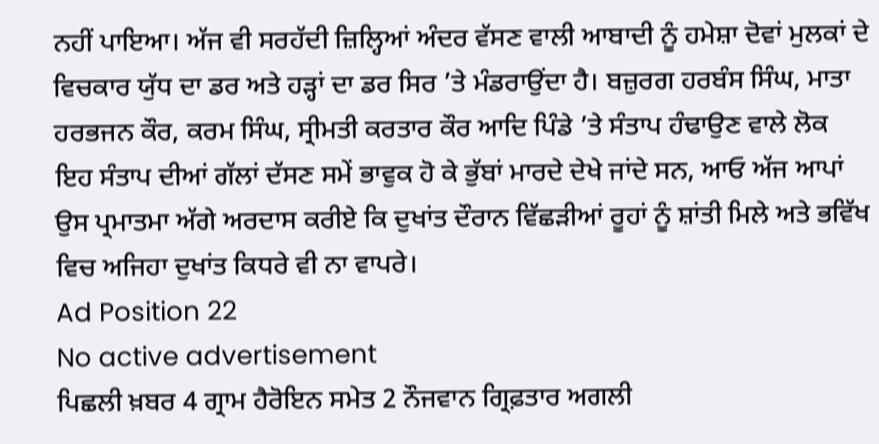ਨਹੀਂ ਪਾਇਆ। ਅੱਜ ਵੀ ਸਰਹੱਦੀ ਜ਼ਿਲ੍ਹਿਆਂ ਅੰਦਰ ਵੱਸਣ ਵਾਲੀ ਆਬਾਦੀ ਨੂੰ ਹਮੇਸ਼ਾ ਦੋਵਾਂ ਮੁਲਕਾਂ ਦੇ ਵਿਚਕਾਰ ਯੁੱਧ ਦਾ ਡਰ ਅਤੇ ਹੜ੍ਹਾਂ ਦਾ ਡਰ ਸਿਰ ’ਤੇ ਮੰਡਰਾਉਂਦਾ ਹੈ। ਬਜ਼ੁਰਗ ਹਰਬੰਸ ਸਿੰਘ, ਮਾਤਾ ਹਰਭਜਨ ਕੌਰ, ਕਰਮ ਸਿੰਘ, ਸ੍ਰੀਮਤੀ ਕਰਤਾਰ ਕੌਰ ਆਦਿ ਪਿੰਡੇ ’ਤੇ ਸੰਤਾਪ ਹੰਢਾਉਣ ਵਾਲੇ ਲੋਕ ਇਹ ਸੰਤਾਪ ਦੀਆਂ ਗੱਲਾਂ ਦੱਸਣ ਸਮੇਂ ਭਾਵੁਕ ਹੋ ਕੇ ਭੁੱਬਾਂ ਮਾਰਦੇ ਦੇਖੇ ਜਾਂਦੇ ਸਨ, ਆਓ ਅੱਜ ਆਪਾਂ ਉਸ ਪ੍ਰਮਾਤਮਾ ਅੱਗੇ ਅਰਦਾਸ ਕਰੀਏ ਕਿ ਦੁਖਾਂਤ ਦੌਰਾਨ ਵਿੱਛੜੀਆਂ ਰੂਹਾਂ ਨੂੰ ਸ਼ਾਂਤੀ ਮਿਲੇ ਅਤੇ ਭਵਿੱਖ ਵਿਚ ਅਜਿਹਾ ਦੁਖਾਂਤ ਕਿਧਰੇ ਵੀ ਨਾ ਵਾਪਰੇ।
Ad Position 22
No active advertisement
ਪਿਛਲੀ ਖ਼ਬਰ 4 ਗ੍ਰਾਮ ਹੈਰੋਇਨ ਸਮੇਤ 2 ਨੌਜਵਾਨ ਗ੍ਰਿਫ਼ਤਾਰ ਅਗਲੀ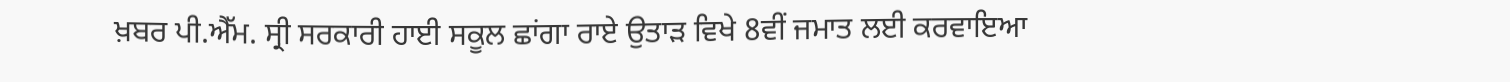ਖ਼ਬਰ ਪੀ.ਐੱਮ. ਸ੍ਰੀ ਸਰਕਾਰੀ ਹਾਈ ਸਕੂਲ ਛਾਂਗਾ ਰਾਏ ਉਤਾੜ ਵਿਖੇ 8ਵੀਂ ਜਮਾਤ ਲਈ ਕਰਵਾਇਆ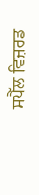ਸਪੈੱਲ ਵਿਜ਼ਰਡ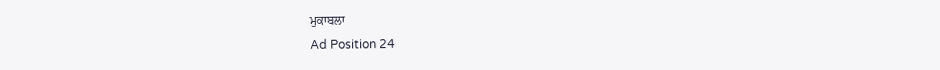ਮੁਕਾਬਲਾ
Ad Position 24